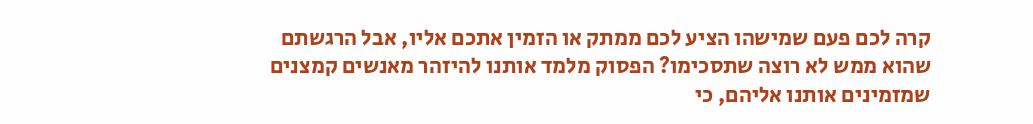קרה לכם פעם שמישהו הציע לכם ממתק או הזמין אתכם אליו, אבל הרגשתם שהוא ממש לא רוצה שתסכימו? הפסוק מלמד אותנו להיזהר מאנשים קמצנים שמזמינים אותנו אליהם, כי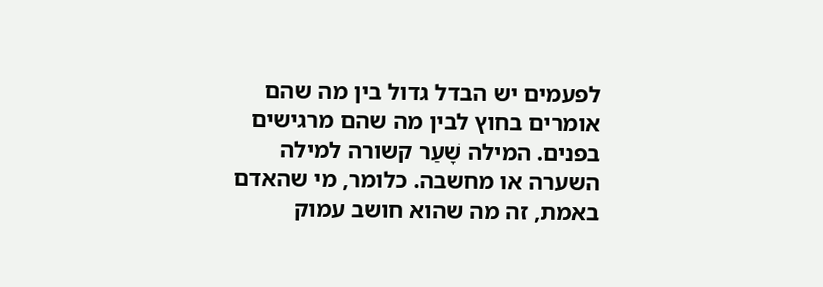לפעמים יש הבדל גדול בין מה שהם אומרים בחוץ לבין מה שהם מרגישים בפנים. המילה שָׁעַר קשורה למילה השערה או מחשבה. כלומר, מי שהאדם באמת, זה מה שהוא חושב עמוק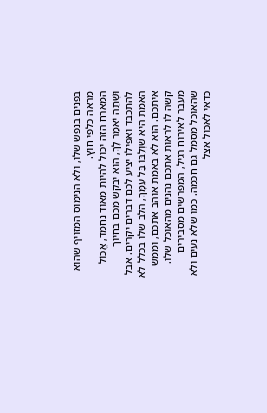בפנים בנפש שלו, ולא הנימוס המזויף שהוא מראה כלפי חוץ.
המארח הזה יכול להיות מאוד נחמד, אֱכוֹל וּשְׁתֵה יֹאמַר לָךְ, הוא יבקש מכם בחיוך להתכבד ואפילו יציע לכם דברים יקרים. אבל האמת היא שוְלִבּוֹ בַּל עִמָּךְ, הלב שלו בכלל לא איתכם. הוא לא באמת אוהב אתכם, וממש קשה לו לראות אתכם נהנים מהאוכל שלו.
מעבר לאירוח רגיל, המפרשים מסבירים שהאוכל מסמל גם חכמה. כמו שלא נעים ולא כדאי לאכול אצל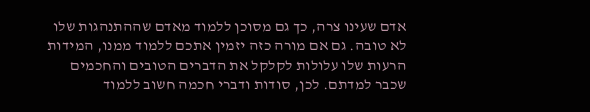אדם שעינו צרה, כך גם מסוכן ללמוד מאדם שההתנהגות שלו לא טובה. גם אם מורה כזה יזמין אתכם ללמוד ממנו, המידות הרעות שלו עלולות לקלקל את הדברים הטובים והחכמים שכבר למדתם. לכן, סודות ודברי חכמה חשוב ללמוד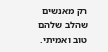רק מאנשים שהלב שלהם טוב ואמיתי.